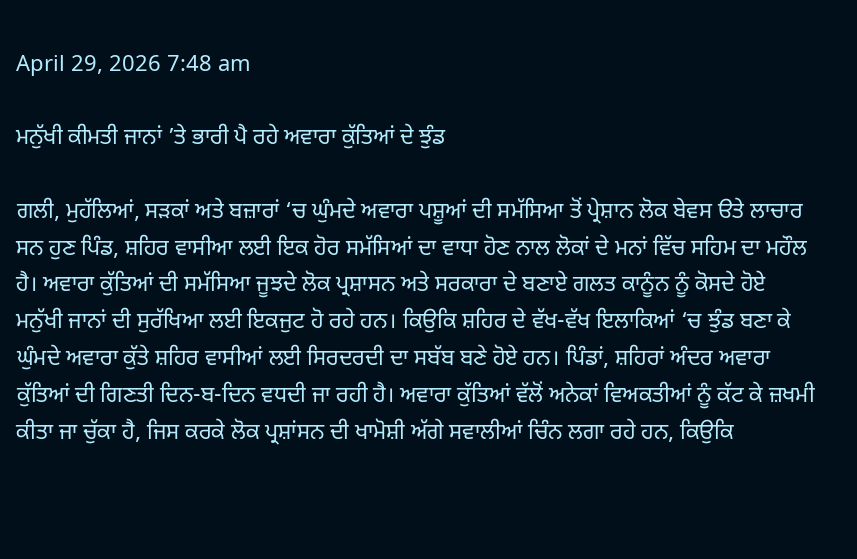April 29, 2026 7:48 am

ਮਨੁੱਖੀ ਕੀਮਤੀ ਜਾਨਾਂ ’ਤੇ ਭਾਰੀ ਪੈ ਰਹੇ ਅਵਾਰਾ ਕੁੱਤਿਆਂ ਦੇ ਝੁੰਡ

ਗਲੀ, ਮੁਹੱਲਿਆਂ, ਸੜਕਾਂ ਅਤੇ ਬਜ਼ਾਰਾਂ ‘ਚ ਘੁੰਮਦੇ ਅਵਾਰਾ ਪਸ਼ੂਆਂ ਦੀ ਸਮੱਸਿਆ ਤੋਂ ਪ੍ਰੇਸ਼ਾਨ ਲੋਕ ਬੇਵਸ ੳਤੇ ਲਾਚਾਰ ਸਨ ਹੁਣ ਪਿੰਡ, ਸ਼ਹਿਰ ਵਾਸੀਆ ਲਈ ਇਕ ਹੋਰ ਸਮੱਸਿਆਂ ਦਾ ਵਾਧਾ ਹੋਣ ਨਾਲ ਲੋਕਾਂ ਦੇ ਮਨਾਂ ਵਿੱਚ ਸਹਿਮ ਦਾ ਮਹੌਲ ਹੈ। ਅਵਾਰਾ ਕੁੱਤਿਆਂ ਦੀ ਸਮੱਸਿਆ ਜੂਝਦੇ ਲੋਕ ਪ੍ਰਸ਼ਾਸਨ ਅਤੇ ਸਰਕਾਰਾ ਦੇ ਬਣਾਏ ਗਲਤ ਕਾਨੂੰਨ ਨੂੰ ਕੋਸਦੇ ਹੋਏ ਮਨੁੱਖੀ ਜਾਨਾਂ ਦੀ ਸੁਰੱਖਿਆ ਲਈ ਇਕਜੁਟ ਹੋ ਰਹੇ ਹਨ। ਕਿਉਕਿ ਸ਼ਹਿਰ ਦੇ ਵੱਖ-ਵੱਖ ਇਲਾਕਿਆਂ ‘ਚ ਝੁੰਡ ਬਣਾ ਕੇ ਘੁੰਮਦੇ ਅਵਾਰਾ ਕੁੱਤੇ ਸ਼ਹਿਰ ਵਾਸੀਆਂ ਲਈ ਸਿਰਦਰਦੀ ਦਾ ਸਬੱਬ ਬਣੇ ਹੋਏ ਹਨ। ਪਿੰਡਾਂ, ਸ਼ਹਿਰਾਂ ਅੰਦਰ ਅਵਾਰਾ ਕੁੱਤਿਆਂ ਦੀ ਗਿਣਤੀ ਦਿਨ-ਬ-ਦਿਨ ਵਧਦੀ ਜਾ ਰਹੀ ਹੈ। ਅਵਾਰਾ ਕੁੱਤਿਆਂ ਵੱਲੋਂ ਅਨੇਕਾਂ ਵਿਅਕਤੀਆਂ ਨੂੰ ਕੱਟ ਕੇ ਜ਼ਖਮੀ ਕੀਤਾ ਜਾ ਚੁੱਕਾ ਹੈ, ਜਿਸ ਕਰਕੇ ਲੋਕ ਪ੍ਰਸ਼ਾਂਸਨ ਦੀ ਖਾਮੋਸ਼ੀ ਅੱਗੇ ਸਵਾਲੀਆਂ ਚਿੰਨ ਲਗਾ ਰਹੇ ਹਨ, ਕਿਉਕਿ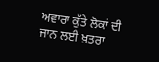ਅਵਾਰਾ ਕੁੱਤੇ ਲੋਕਾਂ ਦੀ ਜਾਨ ਲਈ ਖ਼ਤਰਾ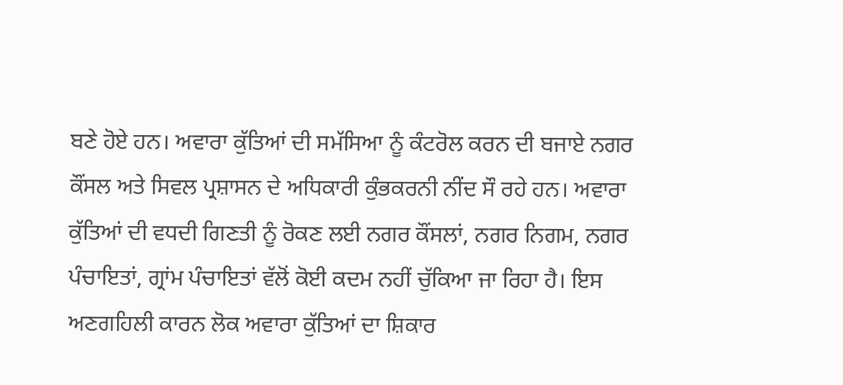ਬਣੇ ਹੋਏ ਹਨ। ਅਵਾਰਾ ਕੁੱਤਿਆਂ ਦੀ ਸਮੱਸਿਆ ਨੂੰ ਕੰਟਰੋਲ ਕਰਨ ਦੀ ਬਜਾਏ ਨਗਰ ਕੌਂਸਲ ਅਤੇ ਸਿਵਲ ਪ੍ਰਸ਼ਾਸਨ ਦੇ ਅਧਿਕਾਰੀ ਕੁੰਭਕਰਨੀ ਨੀਂਦ ਸੌ ਰਹੇ ਹਨ। ਅਵਾਰਾ ਕੁੱਤਿਆਂ ਦੀ ਵਧਦੀ ਗਿਣਤੀ ਨੂੰ ਰੋਕਣ ਲਈ ਨਗਰ ਕੌਂਸਲਾਂ, ਨਗਰ ਨਿਗਮ, ਨਗਰ ਪੰਚਾਇਤਾਂ, ਗ੍ਰਾਂਮ ਪੰਚਾਇਤਾਂ ਵੱਲੋਂ ਕੋਈ ਕਦਮ ਨਹੀਂ ਚੁੱਕਿਆ ਜਾ ਰਿਹਾ ਹੈ। ਇਸ ਅਣਗਹਿਲੀ ਕਾਰਨ ਲੋਕ ਅਵਾਰਾ ਕੁੱਤਿਆਂ ਦਾ ਸ਼ਿਕਾਰ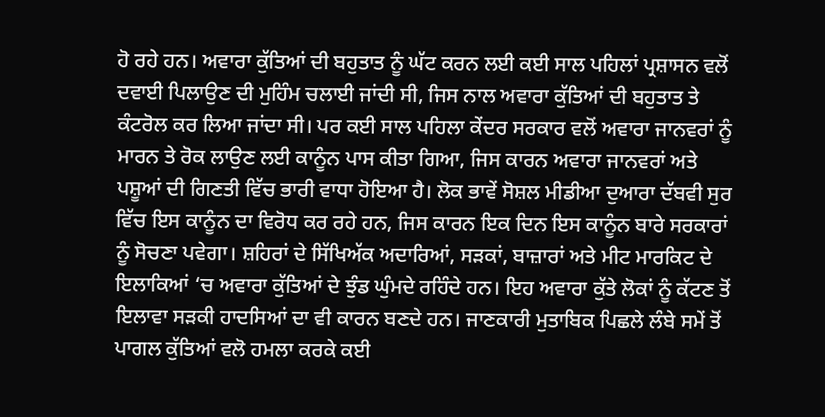ਹੋ ਰਹੇ ਹਨ। ਅਵਾਰਾ ਕੁੱਤਿਆਂ ਦੀ ਬਹੁਤਾਤ ਨੂੰ ਘੱਟ ਕਰਨ ਲਈ ਕਈ ਸਾਲ ਪਹਿਲਾਂ ਪ੍ਰਸ਼ਾਸਨ ਵਲੋਂ ਦਵਾਈ ਪਿਲਾਉਣ ਦੀ ਮੁਹਿੰਮ ਚਲਾਈ ਜਾਂਦੀ ਸੀ, ਜਿਸ ਨਾਲ ਅਵਾਰਾ ਕੁੱਤਿਆਂ ਦੀ ਬਹੁਤਾਤ ਤੇ ਕੰਟਰੋਲ ਕਰ ਲਿਆ ਜਾਂਦਾ ਸੀ। ਪਰ ਕਈ ਸਾਲ ਪਹਿਲਾ ਕੇਂਦਰ ਸਰਕਾਰ ਵਲੋਂ ਅਵਾਰਾ ਜਾਨਵਰਾਂ ਨੂੰ ਮਾਰਨ ਤੇ ਰੋਕ ਲਾਉਣ ਲਈ ਕਾਨੂੰਨ ਪਾਸ ਕੀਤਾ ਗਿਆ, ਜਿਸ ਕਾਰਨ ਅਵਾਰਾ ਜਾਨਵਰਾਂ ਅਤੇ ਪਸ਼ੂਆਂ ਦੀ ਗਿਣਤੀ ਵਿੱਚ ਭਾਰੀ ਵਾਧਾ ਹੋਇਆ ਹੈ। ਲੋਕ ਭਾਵੇਂ ਸੋਸ਼ਲ ਮੀਡੀਆ ਦੁਆਰਾ ਦੱਬਵੀ ਸੁਰ ਵਿੱਚ ਇਸ ਕਾਨੂੰਨ ਦਾ ਵਿਰੋਧ ਕਰ ਰਹੇ ਹਨ, ਜਿਸ ਕਾਰਨ ਇਕ ਦਿਨ ਇਸ ਕਾਨੂੰਨ ਬਾਰੇ ਸਰਕਾਰਾਂ ਨੂੰ ਸੋਚਣਾ ਪਵੇਗਾ। ਸ਼ਹਿਰਾਂ ਦੇ ਸਿੱਖਿਅੱਕ ਅਦਾਰਿਆਂ, ਸੜਕਾਂ, ਬਾਜ਼ਾਰਾਂ ਅਤੇ ਮੀਟ ਮਾਰਕਿਟ ਦੇ ਇਲਾਕਿਆਂ ‘ਚ ਅਵਾਰਾ ਕੁੱਤਿਆਂ ਦੇ ਝੁੰਡ ਘੁੰਮਦੇ ਰਹਿੰਦੇ ਹਨ। ਇਹ ਅਵਾਰਾ ਕੁੱਤੇ ਲੋਕਾਂ ਨੂੰ ਕੱਟਣ ਤੋਂ ਇਲਾਵਾ ਸੜਕੀ ਹਾਦਸਿਆਂ ਦਾ ਵੀ ਕਾਰਨ ਬਣਦੇ ਹਨ। ਜਾਣਕਾਰੀ ਮੁਤਾਬਿਕ ਪਿਛਲੇ ਲੰਬੇ ਸਮੇਂ ਤੋਂ ਪਾਗਲ ਕੁੱਤਿਆਂ ਵਲੋ ਹਮਲਾ ਕਰਕੇ ਕਈ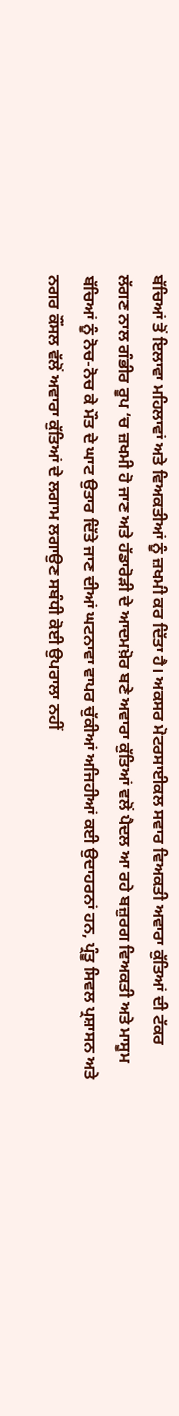ਬੱਚਿਆਂ ਤੋਂ ਇਲਾਵਾ ਮਹਿਲਾਵਾਂ ਅਤੇ ਵਿਅਕਤੀਆਂ ਨੂੰ ਜ਼ਖਮੀ ਕਰ ਦਿੱਤਾ ਹੈ। ਅਕਸਰ ਮੋਟਰਸਾਈਕਲ ਸਵਾਰ ਵਿਅਕਤੀ ਅਵਾਰਾ ਕੁੱਤਿਆਂ ਦੀ ਟੱਕਰ ਲੱਗਣ ਨਾਲ ਗੰਭੀਰ ਰੂਪ ‘ਚ ਜ਼ਖਮੀ ਹੋ ਜਾਣ ਅਤੇ ਹੱਡਾਰੋੜੀ ਦੇ ਆਦਮਖ਼ੋਰ ਬਣੇ ਅਵਾਰਾ ਕੁੱਤਿਆਂ ਵਲੋਂ ਪੈਦਲ ਆ ਰਹੇ ਬਜ਼ੁਰਗ ਵਿਅਕਤੀ ਅਤੇ ਮਾਸੂਮ ਬੱਚਿਆਂ ਨੂੰ ਨੋਚ-ਨੋਚ ਕੇ ਮੌਤ ਦੇ ਘਾਟ ਉਤਾਰ ਦਿੱਤੇ ਜਾਣ ਦੀਆਂ ਘਟਨਾਵਾ ਵਾਪਰ ਚੁੱਕੀਆਂ ਅਜਿਹੀਆਂ ਕਈ ਉਦਾਹਰਨਾਂ ਹਨ, ਪ੍ਰੰਤੂ ਸਿਵਲ ਪ੍ਰਸ਼ਾਸਨ ਅਤੇ ਨਗਰ ਕੌਂਸਲ ਵੱਲੋਂ ਅਵਾਰਾ ਕੁੱਤਿਆਂ ਦੇ ਲਗਾਮ ਲਗਾਉਣ ਸਬੰਧੀ ਕੋਈ ਉਪਰਾਲਾ ਨਹੀਂ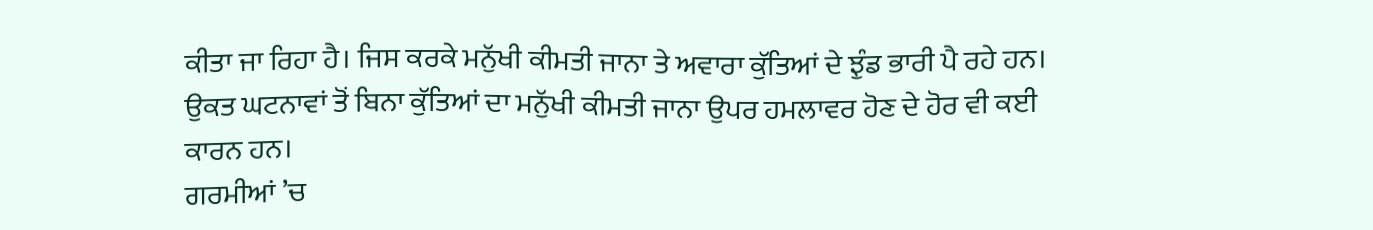ਕੀਤਾ ਜਾ ਰਿਹਾ ਹੈ। ਜਿਸ ਕਰਕੇ ਮਨੁੱਖੀ ਕੀਮਤੀ ਜਾਨਾ ਤੇ ਅਵਾਰਾ ਕੁੱਤਿਆਂ ਦੇ ਝੁੰਡ ਭਾਰੀ ਪੈ ਰਹੇ ਹਨ। ਉਕਤ ਘਟਨਾਵਾਂ ਤੋਂ ਬਿਨਾ ਕੁੱਤਿਆਂ ਦਾ ਮਨੁੱਖੀ ਕੀਮਤੀ ਜਾਨਾ ਉਪਰ ਹਮਲਾਵਰ ਹੋਣ ਦੇ ਹੋਰ ਵੀ ਕਈ ਕਾਰਨ ਹਨ।
ਗਰਮੀਆਂ ’ਚ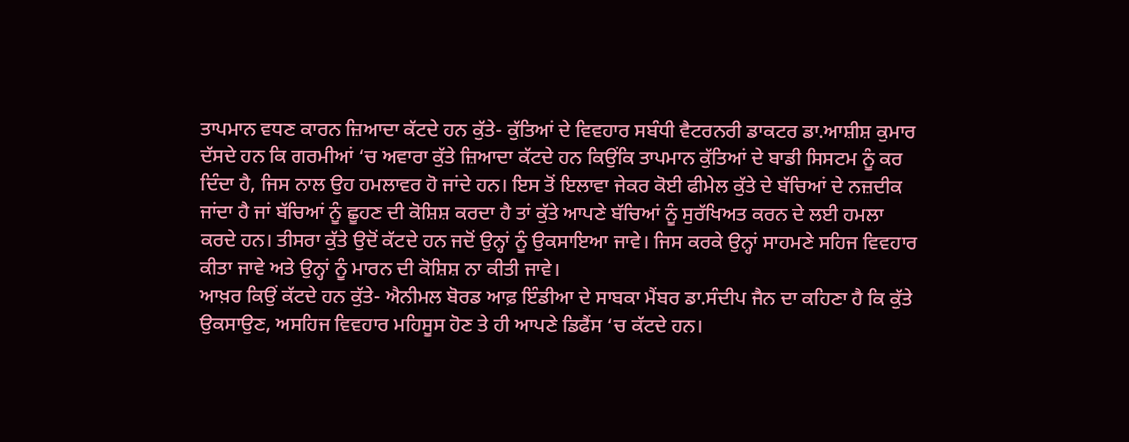ਤਾਪਮਾਨ ਵਧਣ ਕਾਰਨ ਜ਼ਿਆਦਾ ਕੱਟਦੇ ਹਨ ਕੁੱਤੇ- ਕੁੱਤਿਆਂ ਦੇ ਵਿਵਹਾਰ ਸਬੰਧੀ ਵੈਟਰਨਰੀ ਡਾਕਟਰ ਡਾ.ਆਸ਼ੀਸ਼ ਕੁਮਾਰ ਦੱਸਦੇ ਹਨ ਕਿ ਗਰਮੀਆਂ ‘ਚ ਅਵਾਰਾ ਕੁੱਤੇ ਜ਼ਿਆਦਾ ਕੱਟਦੇ ਹਨ ਕਿਉਂਕਿ ਤਾਪਮਾਨ ਕੁੱਤਿਆਂ ਦੇ ਬਾਡੀ ਸਿਸਟਮ ਨੂੰ ਕਰ ਦਿੰਦਾ ਹੈ, ਜਿਸ ਨਾਲ ਉਹ ਹਮਲਾਵਰ ਹੋ ਜਾਂਦੇ ਹਨ। ਇਸ ਤੋਂ ਇਲਾਵਾ ਜੇਕਰ ਕੋਈ ਫੀਮੇਲ ਕੁੱਤੇ ਦੇ ਬੱਚਿਆਂ ਦੇ ਨਜ਼ਦੀਕ ਜਾਂਦਾ ਹੈ ਜਾਂ ਬੱਚਿਆਂ ਨੂੰ ਛੂਹਣ ਦੀ ਕੋਸ਼ਿਸ਼ ਕਰਦਾ ਹੈ ਤਾਂ ਕੁੱਤੇ ਆਪਣੇ ਬੱਚਿਆਂ ਨੂੰ ਸੁਰੱਖਿਅਤ ਕਰਨ ਦੇ ਲਈ ਹਮਲਾ ਕਰਦੇ ਹਨ। ਤੀਸਰਾ ਕੁੱਤੇ ਉਦੋਂ ਕੱਟਦੇ ਹਨ ਜਦੋਂ ਉਨ੍ਹਾਂ ਨੂੰ ਉਕਸਾਇਆ ਜਾਵੇ। ਜਿਸ ਕਰਕੇ ਉਨ੍ਹਾਂ ਸਾਹਮਣੇ ਸਹਿਜ ਵਿਵਹਾਰ ਕੀਤਾ ਜਾਵੇ ਅਤੇ ਉਨ੍ਹਾਂ ਨੂੰ ਮਾਰਨ ਦੀ ਕੋਸ਼ਿਸ਼ ਨਾ ਕੀਤੀ ਜਾਵੇ।
ਆਖ਼ਰ ਕਿਉਂ ਕੱਟਦੇ ਹਨ ਕੁੱਤੇ- ਐਨੀਮਲ ਬੋਰਡ ਆਫ਼ ਇੰਡੀਆ ਦੇ ਸਾਬਕਾ ਮੈਂਬਰ ਡਾ.ਸੰਦੀਪ ਜੈਨ ਦਾ ਕਹਿਣਾ ਹੈ ਕਿ ਕੁੱਤੇ ਉਕਸਾਉਣ, ਅਸਹਿਜ ਵਿਵਹਾਰ ਮਹਿਸੂਸ ਹੋਣ ਤੇ ਹੀ ਆਪਣੇ ਡਿਫੈਂਸ ‘ਚ ਕੱਟਦੇ ਹਨ।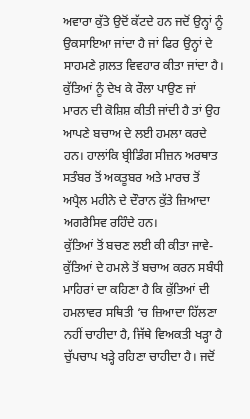ਅਵਾਰਾ ਕੁੱਤੇ ਉਦੋਂ ਕੱਟਦੇ ਹਨ ਜਦੋਂ ਉਨ੍ਹਾਂ ਨੂੰ ਉਕਸਾਇਆ ਜਾਂਦਾ ਹੈ ਜਾਂ ਫਿਰ ਉਨ੍ਹਾਂ ਦੇ ਸਾਹਮਣੇ ਗ਼ਲਤ ਵਿਵਹਾਰ ਕੀਤਾ ਜਾਂਦਾ ਹੈ। ਕੁੱਤਿਆਂ ਨੂੰ ਦੇਖ ਕੇ ਰੌਲਾ ਪਾਉਣ ਜਾਂ ਮਾਰਨ ਦੀ ਕੋਸ਼ਿਸ਼ ਕੀਤੀ ਜਾਂਦੀ ਹੈ ਤਾਂ ਉਹ ਆਪਣੇ ਬਚਾਅ ਦੇ ਲਈ ਹਮਲਾ ਕਰਦੇ ਹਨ। ਹਾਲਾਂਕਿ ਬ੍ਰੀਡਿੰਗ ਸੀਜ਼ਨ ਅਰਥਾਤ ਸਤੰਬਰ ਤੋਂ ਅਕਤੂਬਰ ਅਤੇ ਮਾਰਚ ਤੋਂ ਅਪ੍ਰੈਲ ਮਹੀਨੇ ਦੇ ਦੌਰਾਨ ਕੁੱਤੇ ਜ਼ਿਆਦਾ ਅਗਰੈਸਿਵ ਰਹਿੰਦੇ ਹਨ।
ਕੁੱਤਿਆਂ ਤੋਂ ਬਚਣ ਲਈ ਕੀ ਕੀਤਾ ਜਾਵੇ- ਕੁੱਤਿਆਂ ਦੇ ਹਮਲੇ ਤੋਂ ਬਚਾਅ ਕਰਨ ਸਬੰਧੀ ਮਾਹਿਰਾਂ ਦਾ ਕਹਿਣਾ ਹੈ ਕਿ ਕੁੱਤਿਆਂ ਦੀ ਹਮਲਾਵਰ ਸਥਿਤੀ ‘ਚ ਜ਼ਿਆਦਾ ਹਿੱਲਣਾ ਨਹੀਂ ਚਾਹੀਦਾ ਹੈ, ਜਿੱਥੇ ਵਿਅਕਤੀ ਖੜ੍ਹਾ ਹੈ ਚੁੱਪਚਾਪ ਖੜ੍ਹੇ ਰਹਿਣਾ ਚਾਹੀਦਾ ਹੈ। ਜਦੋਂ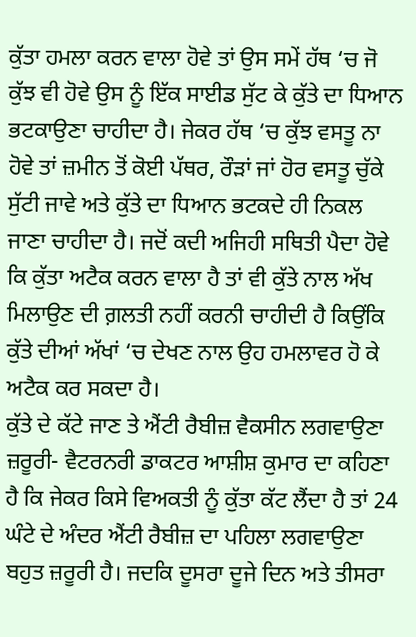ਕੁੱਤਾ ਹਮਲਾ ਕਰਨ ਵਾਲਾ ਹੋਵੇ ਤਾਂ ਉਸ ਸਮੇਂ ਹੱਥ ‘ਚ ਜੋ ਕੁੱਝ ਵੀ ਹੋਵੇ ਉਸ ਨੂੰ ਇੱਕ ਸਾਈਡ ਸੁੱਟ ਕੇ ਕੁੱਤੇ ਦਾ ਧਿਆਨ ਭਟਕਾਉਣਾ ਚਾਹੀਦਾ ਹੈ। ਜੇਕਰ ਹੱਥ ‘ਚ ਕੁੱਝ ਵਸਤੂ ਨਾ ਹੋਵੇ ਤਾਂ ਜ਼ਮੀਨ ਤੋਂ ਕੋਈ ਪੱਥਰ, ਰੌੜਾਂ ਜਾਂ ਹੋਰ ਵਸਤੂ ਚੁੱਕੇ ਸੁੱਟੀ ਜਾਵੇ ਅਤੇ ਕੁੱਤੇ ਦਾ ਧਿਆਨ ਭਟਕਦੇ ਹੀ ਨਿਕਲ ਜਾਣਾ ਚਾਹੀਦਾ ਹੈ। ਜਦੋਂ ਕਦੀ ਅਜਿਹੀ ਸਥਿਤੀ ਪੈਦਾ ਹੋਵੇ ਕਿ ਕੁੱਤਾ ਅਟੈਕ ਕਰਨ ਵਾਲਾ ਹੈ ਤਾਂ ਵੀ ਕੁੱਤੇ ਨਾਲ ਅੱਖ ਮਿਲਾਉਣ ਦੀ ਗ਼ਲਤੀ ਨਹੀਂ ਕਰਨੀ ਚਾਹੀਦੀ ਹੈ ਕਿਉਂਕਿ ਕੁੱਤੇ ਦੀਆਂ ਅੱਖਾਂ ‘ਚ ਦੇਖਣ ਨਾਲ ਉਹ ਹਮਲਾਵਰ ਹੋ ਕੇ ਅਟੈਕ ਕਰ ਸਕਦਾ ਹੈ।
ਕੁੱਤੇ ਦੇ ਕੱਟੇ ਜਾਣ ਤੇ ਐਂਟੀ ਰੈਬੀਜ਼ ਵੈਕਸੀਨ ਲਗਵਾਉਣਾ ਜ਼ਰੂਰੀ- ਵੈਟਰਨਰੀ ਡਾਕਟਰ ਆਸ਼ੀਸ਼ ਕੁਮਾਰ ਦਾ ਕਹਿਣਾ ਹੈ ਕਿ ਜੇਕਰ ਕਿਸੇ ਵਿਅਕਤੀ ਨੂੰ ਕੁੱਤਾ ਕੱਟ ਲੈਂਦਾ ਹੈ ਤਾਂ 24 ਘੰਟੇ ਦੇ ਅੰਦਰ ਐਂਟੀ ਰੈਬੀਜ਼ ਦਾ ਪਹਿਲਾ ਲਗਵਾਉਣਾ ਬਹੁਤ ਜ਼ਰੂਰੀ ਹੈ। ਜਦਕਿ ਦੂਸਰਾ ਦੂਜੇ ਦਿਨ ਅਤੇ ਤੀਸਰਾ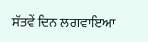ਸੱਤਵੇਂ ਦਿਨ ਲਗਵਾਇਆ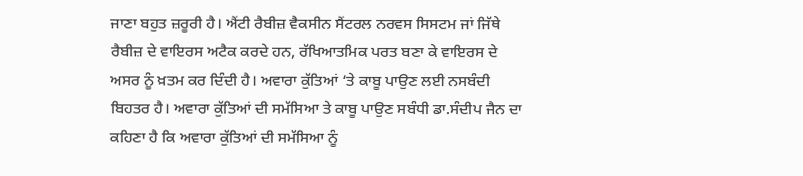ਜਾਣਾ ਬਹੁਤ ਜ਼ਰੂਰੀ ਹੈ। ਐਂਟੀ ਰੈਬੀਜ਼ ਵੈਕਸੀਨ ਸੈਂਟਰਲ ਨਰਵਸ ਸਿਸਟਮ ਜਾਂ ਜਿੱਥੇ ਰੈਬੀਜ਼ ਦੇ ਵਾਇਰਸ ਅਟੈਕ ਕਰਦੇ ਹਨ, ਰੱਖਿਆਤਮਿਕ ਪਰਤ ਬਣਾ ਕੇ ਵਾਇਰਸ ਦੇ ਅਸਰ ਨੂੰ ਖ਼ਤਮ ਕਰ ਦਿੰਦੀ ਹੈ। ਅਵਾਰਾ ਕੁੱਤਿਆਂ ‘ਤੇ ਕਾਬੂ ਪਾਉਣ ਲਈ ਨਸਬੰਦੀ ਬਿਹਤਰ ਹੈ। ਅਵਾਰਾ ਕੁੱਤਿਆਂ ਦੀ ਸਮੱਸਿਆ ਤੇ ਕਾਬੂ ਪਾਉਣ ਸਬੰਧੀ ਡਾ.ਸੰਦੀਪ ਜੈਨ ਦਾ ਕਹਿਣਾ ਹੈ ਕਿ ਅਵਾਰਾ ਕੁੱਤਿਆਂ ਦੀ ਸਮੱਸਿਆ ਨੂੰ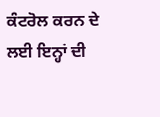ਕੰਟਰੋਲ ਕਰਨ ਦੇ ਲਈ ਇਨ੍ਹਾਂ ਦੀ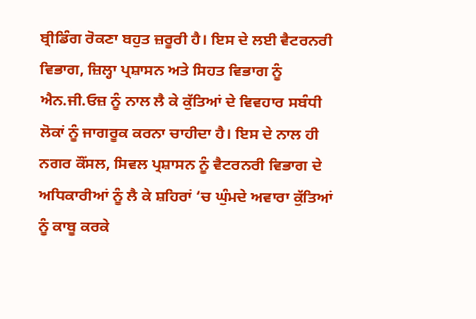ਬ੍ਰੀਡਿੰਗ ਰੋਕਣਾ ਬਹੁਤ ਜ਼ਰੂਰੀ ਹੈ। ਇਸ ਦੇ ਲਈ ਵੈਟਰਨਰੀ ਵਿਭਾਗ, ਜ਼ਿਲ੍ਹਾ ਪ੍ਰਸ਼ਾਸਨ ਅਤੇ ਸਿਹਤ ਵਿਭਾਗ ਨੂੰ ਐਨ.ਜੀ.ਓਜ਼ ਨੂੰ ਨਾਲ ਲੈ ਕੇ ਕੁੱਤਿਆਂ ਦੇ ਵਿਵਹਾਰ ਸਬੰਧੀ ਲੋਕਾਂ ਨੂੰ ਜਾਗਰੂਕ ਕਰਨਾ ਚਾਹੀਦਾ ਹੈ। ਇਸ ਦੇ ਨਾਲ ਹੀ ਨਗਰ ਕੌਂਸਲ, ਸਿਵਲ ਪ੍ਰਸ਼ਾਸਨ ਨੂੰ ਵੈਟਰਨਰੀ ਵਿਭਾਗ ਦੇ ਅਧਿਕਾਰੀਆਂ ਨੂੰ ਲੈ ਕੇ ਸ਼ਹਿਰਾਂ ‘ਚ ਘੁੰਮਦੇ ਅਵਾਰਾ ਕੁੱਤਿਆਂ ਨੂੰ ਕਾਬੂ ਕਰਕੇ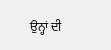ਉਨ੍ਹਾਂ ਦੀ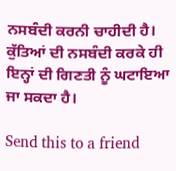ਨਸਬੰਦੀ ਕਰਨੀ ਚਾਹੀਦੀ ਹੈ। ਕੁੱਤਿਆਂ ਦੀ ਨਸਬੰਦੀ ਕਰਕੇ ਹੀ ਇਨ੍ਹਾਂ ਦੀ ਗਿਣਤੀ ਨੂੰ ਘਟਾਇਆ ਜਾ ਸਕਦਾ ਹੈ।

Send this to a friend